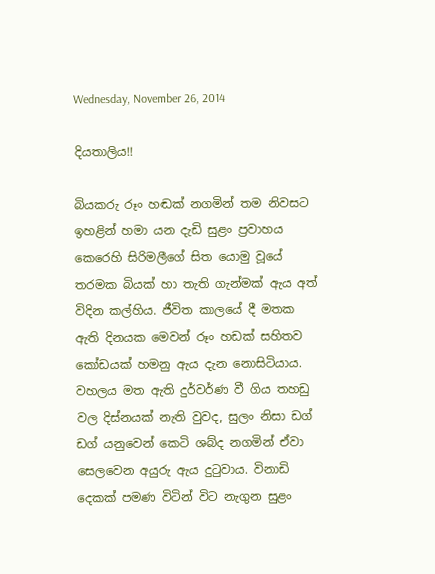Wednesday, November 26, 2014

දියතාලිය!!

බියකරු රූං හඬක් නගමින් තම නිවසට ඉහළින් හමා යන දැඩි සුළං ප්‍රවාහය කෙරෙහි සිරිමලීගේ සිත යොමු වූයේ තරමක බියක් හා තැති ගැන්මක් ඇය අත් විදින කල්හිය. ජීවිත කාලයේ දී මතක ඇති දිනයක මෙවන් රූං හඩක් සහිතව කෝඩයක් හමනු ඇය දැන නොසිටියාය. වහලය මත ඇති දුර්වර්ණ වී ගිය තහඩු වල දිස්නයක් නැති වුවද, සුලං නිසා ඩග් ඩග් යනුවෙන් කෙටි ශබ්ද නගමින් ඒවා සෙලවෙන අයුරු ඇය දුටුවාය. විනාඩි දෙකක් පමණ විටින් විට නැගුන සුළං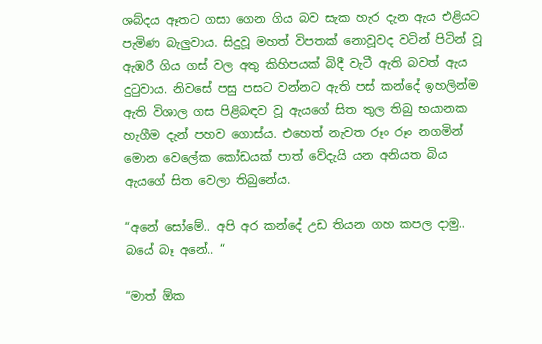ශබ්දය ඈතට ගසා ගෙන ගිය බව සැක හැර දැන ඇය එළියට පැමිණ බැලුවාය. සිදුවූ මහත් විපතක් නොවූවද වටින් පිටින් වූ ඇඹරී ගිය ගස් වල අතු කිහිපයක් බිදී වැටී ඇති බවත් ඇය දුටුවාය. නිවසේ පසු පසට වන්නට ඇති පස් කන්දේ ඉහලින්ම ඇති විශාල ගස පිළිබඳව වූ ඇයගේ සිත තුල තිබු භයානක හැගීම දැන් පහව ගොස්ය. එහෙත් නැවත රූං රූං නගමින් මොන වෙලේක කෝඩයක් පාත් වේදැයි යන අනියත බිය ඇයගේ සිත වෙලා තිබුනේය.

“අනේ සෝමේ.. අපි අර කන්දේ උඩ තියන ගහ කපල දාමු.. බයේ බෑ අනේ.. “

“මාත් ඕක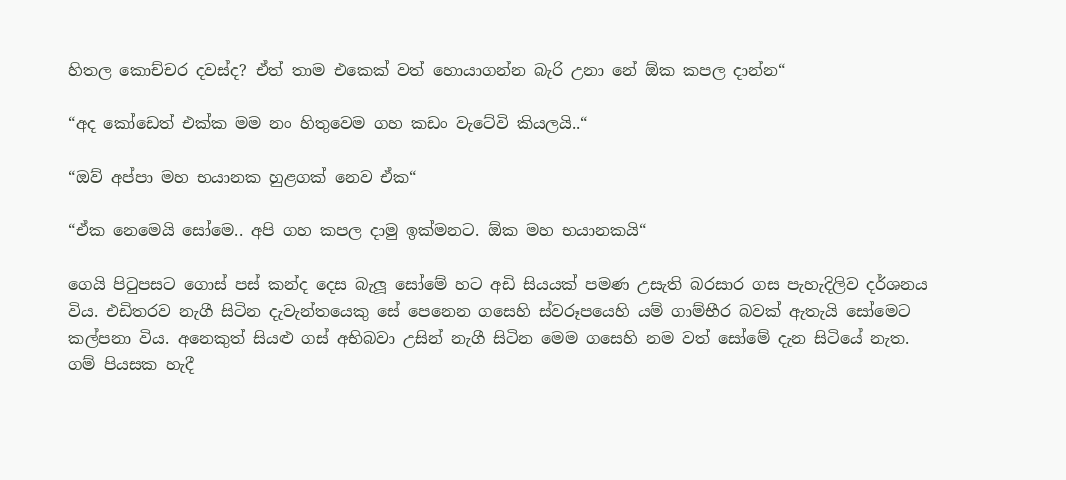හිතල කොච්චර දවස්ද? ඒත් තාම එකෙක් වත් හොයාගන්න බැරි උනා නේ ඕක කපල දාන්න“

“අද කෝඩෙත් එක්ක මම නං හිතුවෙම ගහ කඩං වැටේවි කියලයි..“

“ඔව් අප්පා මහ භයානක හුළගක් නෙව ඒක“

“ඒක නෙමෙයි සෝමෙ.. අපි ගහ කපල දාමු ඉක්මනට. ඕක මහ භයානකයි“

ගෙයි පිටුපසට ගොස් පස් කන්ද දෙස බැලූ සෝමේ හට අඩි සියයක් පමණ උසැති බරසාර ගස පැහැදිලිව දර්ශනය විය. එඩිතරව නැගී සිටින දැවැන්තයෙකු සේ පෙනෙන ගසෙහි ස්වරූපයෙහි යම් ගාම්භීර බවක් ඇතැයි සෝමෙට කල්පනා විය. අනෙකුත් සියළු ගස් අභිබවා උසින් නැගී සිටින මෙම ගසෙහි නම වත් සෝමේ දැන සිටියේ නැත. ගම් පියසක හැදී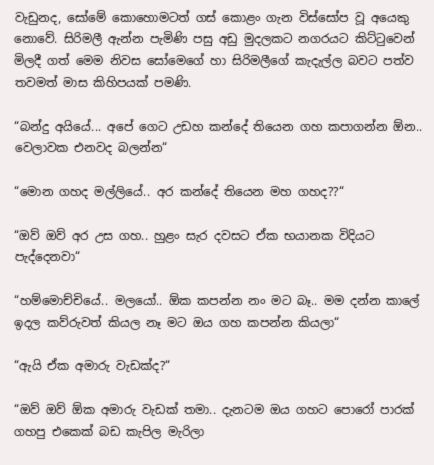වැඩුනද, සෝමේ කොහොමටත් ගස් කොළං ගැන විස්සෝප වූ අයෙකු නොවේ. සිරිමලී ඇන්න පැමිණි පසු අඩු මුදලකට නගරයට කිට්ටුවෙන් මිලදී ගත් මෙම නිවස සෝමෙගේ හා සිරිමලීගේ කැදැල්ල බවට පත්ව තවමත් මාස කිහිපයක් පමණි.

“බන්දු අයියේ... අපේ ගෙට උඩහ කන්දේ තියෙන ගහ කපාගන්න ඕන.. වෙලාවක එනවද බලන්න“

“මොන ගහද මල්ලියේ.. අර කන්දේ තියෙන මහ ගහද??“

“ඔව් ඔව් අර උස ගහ.. හුළං සැර දවසට ඒක භයානක විදියට පැද්දෙනවා“

“හම්මොච්චියේ.. මලයෝ.. ඕක කපන්න නං මට බෑ.. මම දන්න කාලේ ඉදල කව්රුවත් කියල නෑ මට ඔය ගහ කපන්න කියලා“

“ඇයි ඒක අමාරු වැඩක්ද?“

“ඔව් ඔව් ඕක අමාරු වැඩක් තමා.. දැනටම ඔය ගහට පොරෝ පාරක් ගහපු එකෙක් බඩ කැපිල මැරිලා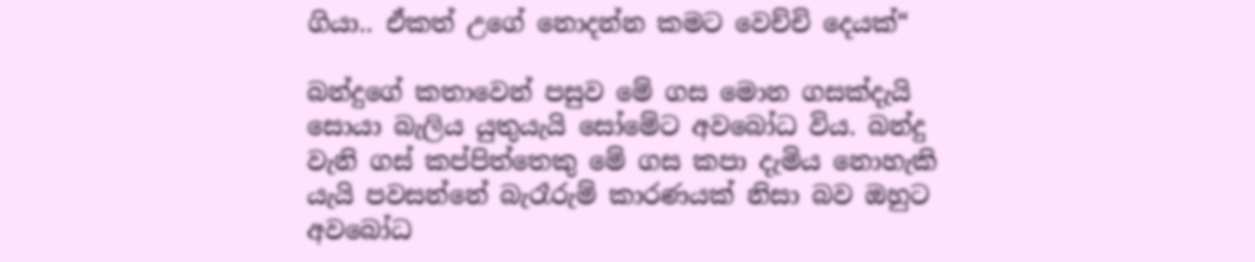ගියා.. ඒකත් උගේ නොදන්න කමට වෙච්චි දෙයක්“

බන්දුගේ කතාවෙන් පසුව මේ ගස මොන ගසක්දැයි සොයා බැලිය යුතුයැයි සෝමේට අවබෝධ විය. බන්දු වැනි ගස් කප්පිත්තෙකු මේ ගස කපා දැමිය නොහැකි යැයි පවසන්නේ බැරෑරුම් කාරණයක් නිසා බව ඔහුට අවබෝධ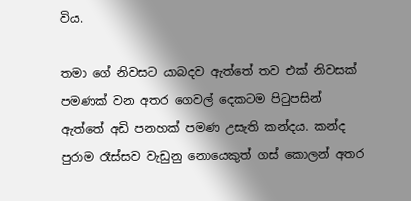විය.

තමා ගේ නිවසට යාබදව ඇත්තේ තව එක් නිවසක් පමණක් වන අතර ගෙවල් දෙකටම පිටුපසින් ඇත්තේ අඩි පනහක් පමණ උසැති කන්දය. කන්ද පුරාම රෑස්සව වැඩුනු නොයෙකුත් ගස් කොලන් අතර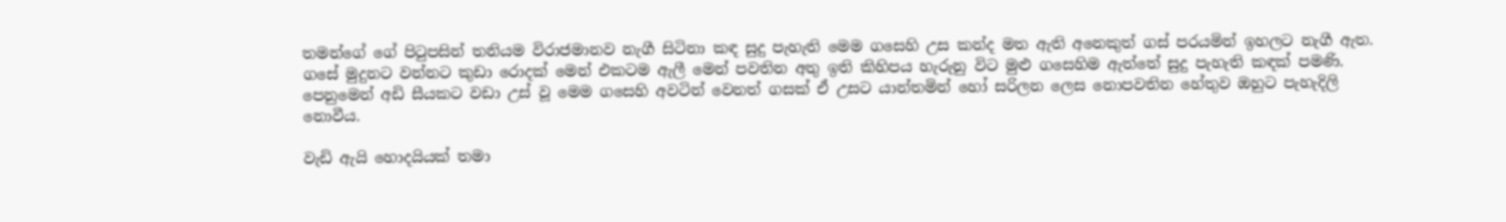තමන්ගේ ගේ පිටුපසින් තනියම විරාජමානව නැගී සිටිනා කඳ සුදු පැහැති මෙම ගසෙහි උස කන්ද මත ඇති අනෙකුත් ගස් පරයමින් ඉහලට නැගී ඇත. ගසේ මුදුනට වන්නට කුඩා රොදක් මෙන් එකටම ඇලී මෙන් පවතින අතු ඉති කිහිපය හැරුනු විට මුළු ගසෙහිම ඇත්තේ සුදු පැහැති කඳක් පමණි. පෙනුමෙන් අඩි සීයකට වඩා උස් වූ මෙම ගසෙහි අවටින් වෙනත් ගසක් ඒ උසට යාන්තමින් හෝ සරිලන ලෙස නොපවතින හේතුව ඔහුට පැහැදිලි නොවීය.

වැඩි ඇයි හොදයියක් තමා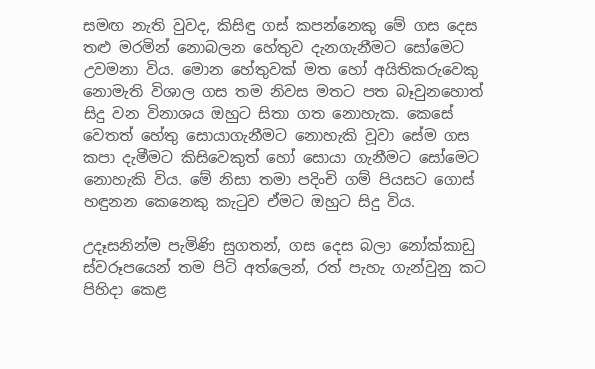සමඟ නැති වුවද, කිසිඳු ගස් කපන්නෙකු මේ ගස දෙස තළු මරමින් නොබලන හේතුව දැනගැනීමට සෝමෙට උවමනා විය. මොන හේතුවක් මත හෝ අයිතිකරුවෙකු නොමැති විශාල ගස තම නිවස මතට පත බෑවුනහොත් සිදු වන විනාශය ඔහුට සිතා ගත නොහැක. කෙසේ වෙතත් හේතු සොයාගැනීමට නොහැකි වූවා සේම ගස කපා දැමීමට කිසිවෙකුත් හෝ සොයා ගැනීමට සෝමෙට නොහැකි විය. මේ නිසා තමා පදිංචි ගම් පියසට ගොස් හඳුනන කෙනෙකු කැටුව ඒමට ඔහුට සිදු විය.

උදෑසනින්ම පැමිණි සුගතන්, ගස දෙස බලා නෝක්කාඩු ස්වරූපයෙන් තම පිටි අත්ලෙන්, රත් පැහැ ගැන්වුනු කට පිහිදා කෙළ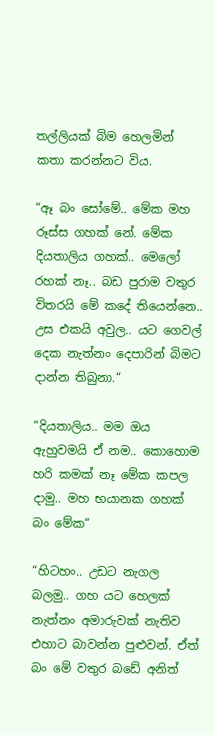තල්ලියක් බිම හෙලමින් කතා කරන්නට විය.

“ඈ බං සෝමේ.. මේක මහ රූස්ස ගහක් නේ. මේක දියතාලිය ගහක්.. මෙලෝ රහක් නෑ.. බඩ පුරාම වතුර විතරයි මේ කදේ තියෙන්නෙ.. උස එකයි අවුල.. යට ගෙවල් දෙක නැත්නං දෙපාරින් බිමට දාන්න තිබුනා.“

“දියතාලිය.. මම ඔය ඇහුවමයි ඒ නම.. කොහොම හරි කමක් නෑ මේක කපල දාමු.. මහ භයානක ගහක් බං මේක“

“හිටහං.. උඩට නැගල බලමු.. ගහ යට හෙලක් නැත්නං අමාරුවක් නැතිව එහාට බාවන්න පුළුවන්. ඒත් බං මේ වතුර බඩේ අනිත්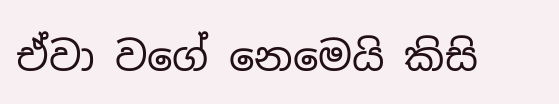ඒවා වගේ නෙමෙයි කිසි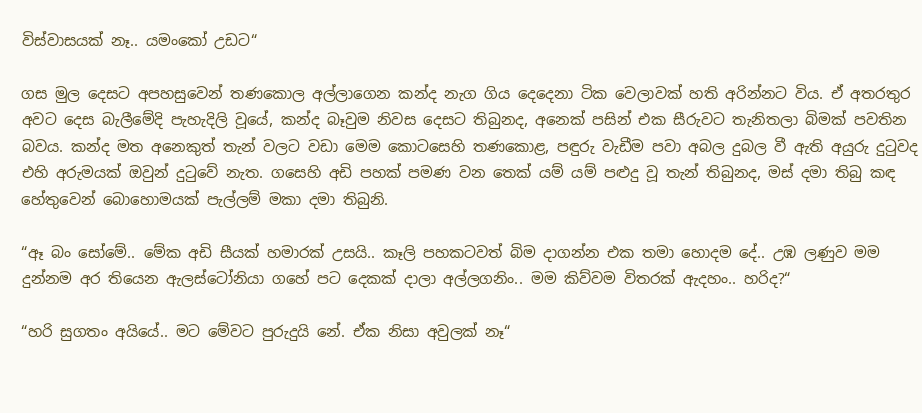විස්වාසයක් නෑ.. යමංකෝ උඩට“

ගස මුල දෙසට අපහසුවෙන් තණකොල අල්ලාගෙන කන්ද නැග ගිය දෙදෙනා ටික වෙලාවක් හති අරින්නට විය. ඒ අතරතුර අවට දෙස බැලීමේදි පැහැදිලි වූයේ, කන්ද බෑවුම නිවස දෙසට තිබුනද, අනෙක් පසින් එක සීරුවට තැනිතලා බිමක් පවතින බවය. කන්ද මත අනෙකුත් තැන් වලට වඩා මෙම කොටසෙහි තණකොළ, පඳුරු වැඩීම පවා අබල දුබල වී ඇති අයුරු දුටුවද එහි අරුමයක් ඔවුන් දුටුවේ නැත. ගසෙහි අඩි පහක් පමණ වන තෙක් යම් යම් පළුදු වූ තැන් තිබුනද, මස් දමා තිබු කඳ හේතුවෙන් බොහොමයක් පැල්ලම් මකා දමා තිබුනි.

“ඈ බං සෝමේ.. මේක අඩි සීයක් හමාරක් උසයි.. කෑලි පහකටවත් බිම දාගන්න එක තමා හොදම දේ.. උඹ ලණුව මම දුන්නම අර තියෙන ඇලස්ටෝනියා ගහේ පට දෙකක් දාලා අල්ලගනිං.. මම කිව්වම විතරක් ඇදහං.. හරිද?“

“හරි සුගතං අයියේ.. මට මේවට පුරුදුයි නේ. ඒක නිසා අවුලක් නෑ“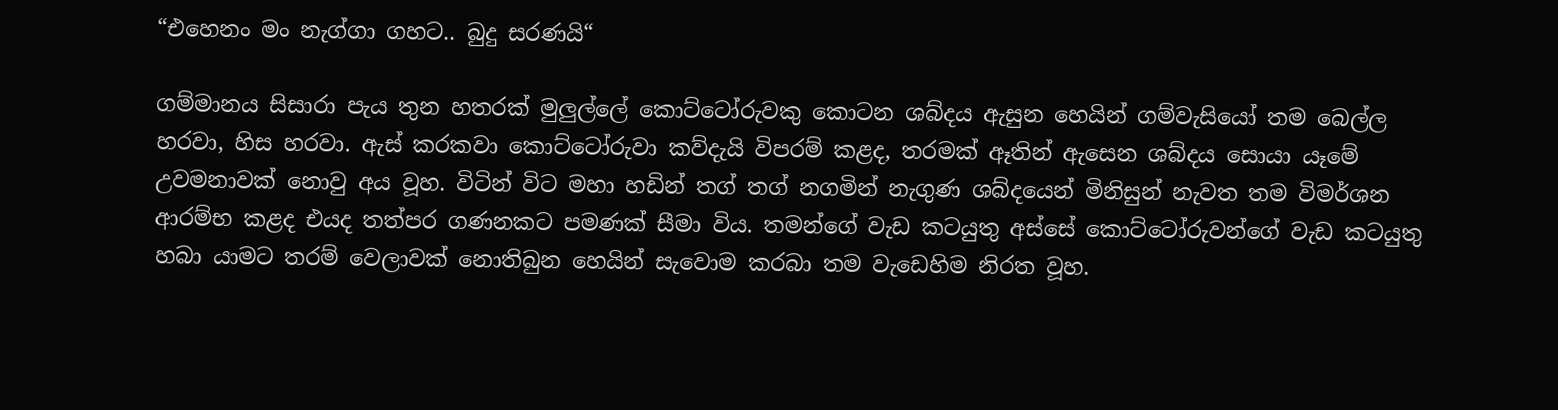“එහෙනං මං නැග්ගා ගහට.. බුදු සරණයි“

ගම්මානය සිසාරා පැය තුන හතරක් මුලුල්ලේ කොට්ටෝරුවකු කොටන ශබ්දය ඇසුන හෙයින් ගම්වැසියෝ තම බෙල්ල හරවා, හිස හරවා. ඇස් කරකවා කොට්ටෝරුවා කව්දැයි විපරම් කළද, තරමක් ඈතින් ඇසෙන ශබ්දය සොයා යෑමේ උවමනාවක් නොවු අය වූහ. විටින් විට මහා හඩින් තග් තග් නගමින් නැගුණ ශබ්දයෙන් මිනිසුන් නැවත තම විමර්ශන ආරම්භ කළද එයද තත්පර ගණනකට පමණක් සීමා විය. තමන්ගේ වැඩ කටයුතු අස්සේ කොට්ටෝරුවන්ගේ වැඩ කටයුතු හබා යාමට තරම් වෙලාවක් නොතිබුන හෙයින් සැවොම කරබා තම වැඩෙහිම නිරත වූහ.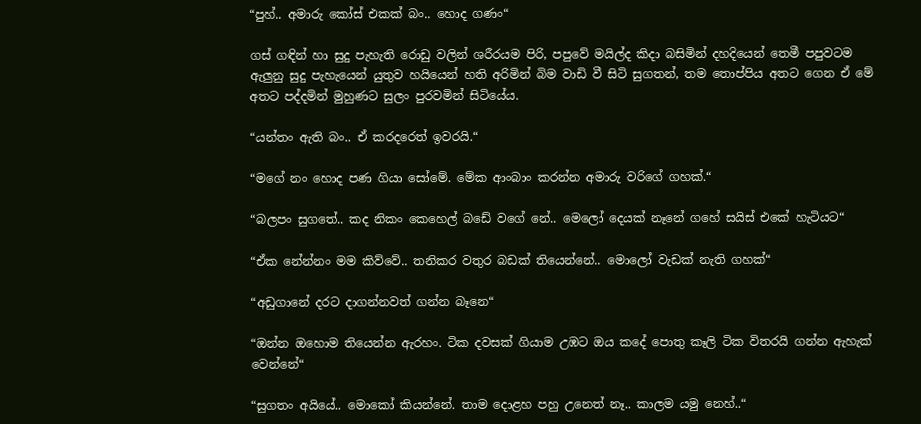“පුහ්.. අමාරු කෝස් එකක් බං.. හොද ගණං“

ගස් ගඳින් හා සුදු පැහැති රොඩු වලින් ශරීරයම පිරි, පපුවේ මයිල්ද කිදා බසිමින් දහදියෙන් තෙමී පපුවටම ඇලුනු සුදු පැහැයෙන් යුතුව හයියෙන් හති අරිමින් බිම වාඩි වී සිටි සුගතන්, තම තොප්පිය අතට ගෙන ඒ මේ අතට පද්දමින් මුහුණට සුලං පුරවමින් සිටියේය.

“යන්තං ඇති බං.. ඒ කරදරෙත් ඉවරයි.“

“මගේ නං හොද පණ ගියා සෝමේ. මේක ආංබාං කරන්න අමාරු වරිගේ ගහක්.“

“බලපං සුගතේ.. කද නිකං කෙහෙල් බඩේ වගේ නේ.. මෙලෝ දෙයක් නෑනේ ගහේ සයිස් එකේ හැටියට“

“ඒක නේන්නං මම කිව්වේ.. තනිකර වතුර බඩක් තියෙන්නේ.. මොලෝ වැඩක් නැති ගහක්“

“අඩුගානේ දරට දාගන්නවත් ගන්න බෑනෙ“

“ඔන්න ඔහොම තියෙන්න ඇරහං. ටික දවසක් ගියාම උඹට ඔය කදේ පොතු කෑලි ටික විතරයි ගන්න ඇහැක් වෙන්නේ“

“සුගතං අයියේ.. මොකෝ කියන්නේ. තාම දොළහ පහු උනෙත් නෑ.. කාලම යමු නෙහ්..“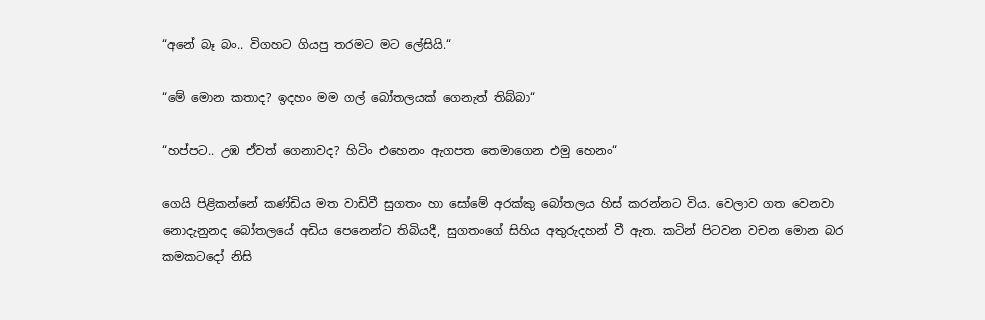“අනේ බෑ බං.. විගහට ගියපු තරමට මට ලේසියි.“

“මේ මොන කතාද? ඉදහං මම ගල් බෝතලයක් ගෙනැත් තිබ්බා“

“හප්පට.. උඹ ඒවත් ගෙනාවද? හිටිං එහෙනං ඇගපත තෙමාගෙන එමු හෙනං“

ගෙයි පිළිකන්නේ කණ්ඩිය මත වාඩිවී සුගතං හා සෝමේ අරක්කු බෝතලය හිස් කරන්නට විය. වෙලාව ගත වෙනවා නොදැනුනද බෝතලයේ අඩිය පෙනෙන්ට තිබියදී, සුගතංගේ සිහිය අතුරුදහන් වී ඇත. කටින් පිටවන වචන මොන බර කමකටදෝ නිසි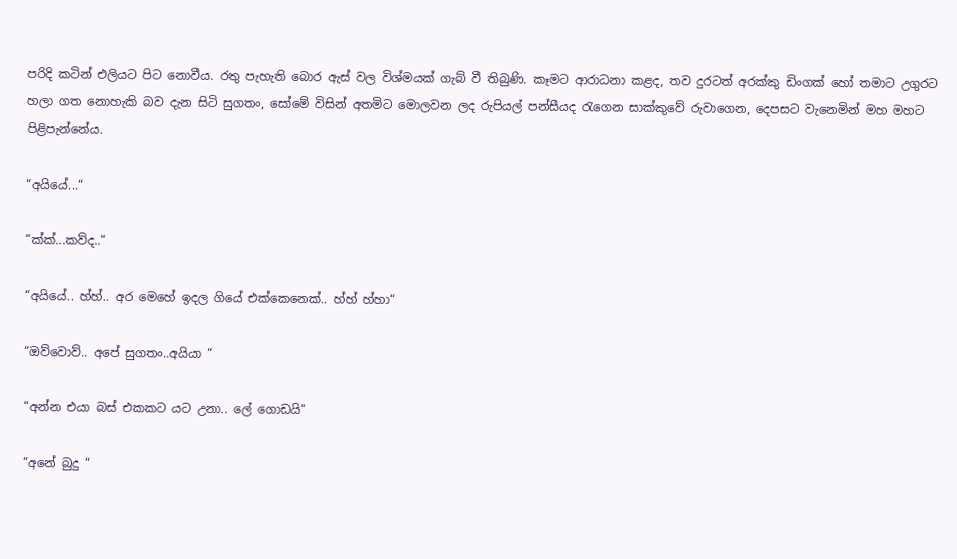පරිදි කටින් එලියට පිට නොවීය. රතු පැහැති බොර ඇස් වල විශ්මයක් ගැබ් වී තිබුණි. කෑමට ආරාධනා කළද, තව දුරටත් අරක්කු ඩිංගක් හෝ තමාට උගුරට හලා ගත නොහැකි බව දැන සිටි සුගතං, සෝමේ විසින් අතමිට මොලවන ලද රුපියල් පන්සීයද රැගෙන සාක්කුවේ රුවාගෙන, දෙපසට වැනෙමින් මහ මහට පිළිපැන්නේය.

“අයියේ...“

“ක්ක්...කව්ද..“

“අයියේ.. හ්හ්.. අර මෙහේ ඉදල ගියේ එක්කෙනෙක්.. හ්හ් හ්හා“

“ඔව්වොව්.. අපේ සුගතං..අයියා “

“අන්න එයා බස් එකකට යට උනා.. ලේ ගොඩයි“

“අනේ බුදු “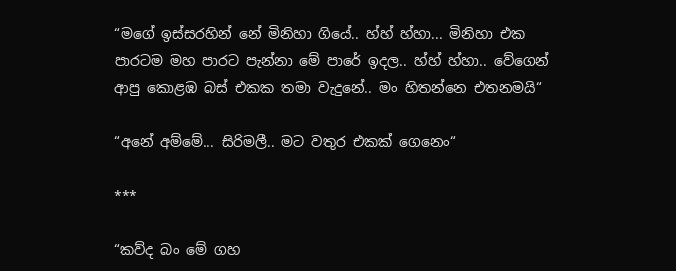“මගේ ඉස්සරහින් නේ මිනිහා ගියේ.. හ්හ් හ්හා... මිනිහා එක පාරටම මහ පාරට පැන්නා මේ පාරේ ඉදල.. හ්හ් හ්හා.. වේගෙන් ආපු කොළඹ බස් එකක තමා වැදුනේ.. මං හිතන්නෙ එතනමයි“

“අනේ අම්මේ... සිරිමලී.. මට වතුර එකක් ගෙනෙං“

***

“කව්ද බං මේ ගහ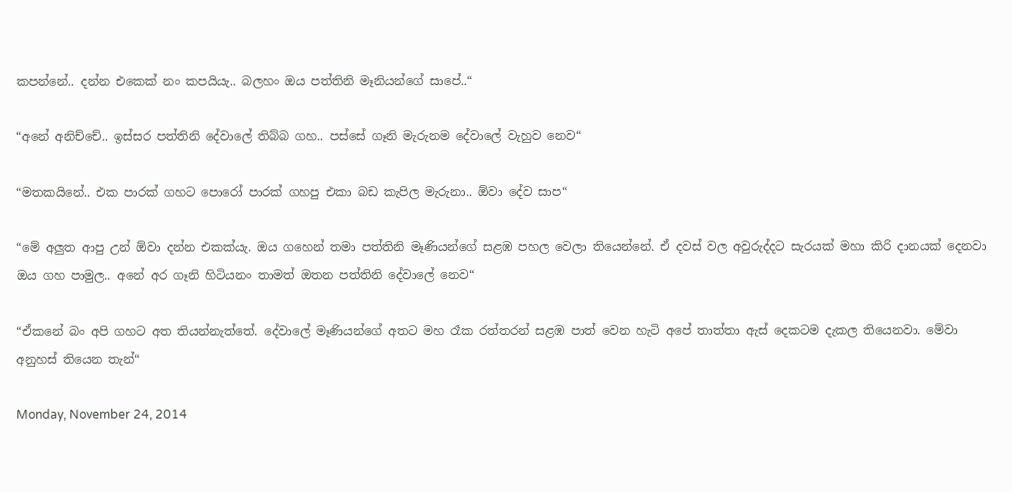කපන්නේ.. දන්න එකෙක් නං කපයියැ.. බලහං ඔය පත්තිනි මෑනියන්ගේ සාපේ..“

“අනේ අනිච්චේ.. ඉස්සර පත්තිනි දේවාලේ තිබ්බ ගහ.. පස්සේ ගෑනි මැරුනම දේවාලේ වැහුව නෙව“

“මතකයිනේ.. එක පාරක් ගහට පොරෝ පාරක් ගහපු එකා බඩ කැපිල මැරුනා.. ඕවා දේව සාප“

“මේ අලුත ආපු උන් ඕවා දන්න එකක්යැ. ඔය ගහෙන් තමා පත්තිනි මෑණියන්ගේ සළඹ පහල වෙලා තියෙන්නේ. ඒ දවස් වල අවුරුද්දට සැරයක් මහා කිරි දානයක් දෙනවා ඔය ගහ පාමුල.. අනේ අර ගෑනි හිටියනං තාමත් ඔතන පත්තිනි දේවාලේ නෙව“

“ඒකනේ බං අපි ගහට අත තියන්නැත්තේ. දේවාලේ මෑණියන්ගේ අතට මහ රෑක රත්තරන් සළඹ පාත් වෙන හැටි අපේ තාත්තා ඇස් දෙකටම දැකල තියෙනවා. මේවා අනුහස් තියෙන තැන්“

Monday, November 24, 2014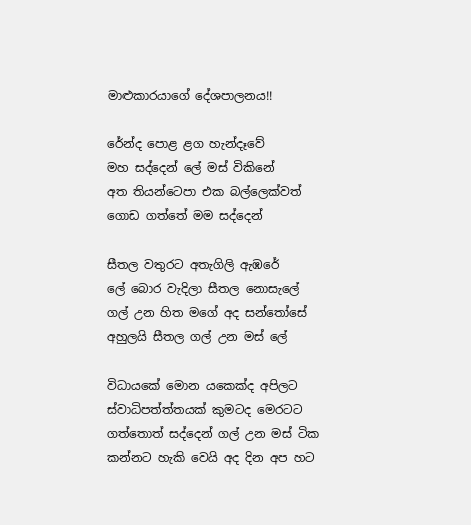මාළුකාරයාගේ දේශපාලනය!!

රේන්ද පොළ ළග හැන්දෑවේ
මහ සද්දෙන් ලේ මස් විකිනේ
අත තියන්ටෙපා එක බල්ලෙක්වත්
ගොඩ ගත්තේ මම සද්දෙන්

සීතල වතුරට අතැගිලි ඇඹරේ
ලේ බොර වැදිලා සීතල නොසැලේ
ගල් උන හිත මගේ අද සන්තෝසේ
අහුලයි සීතල ගල් උන මස් ලේ

විධායකේ මොන යකෙක්ද අපිලට
ස්වාධිපත්ත්තයක් කුමටද මෙරටට
ගත්තොත් සද්දෙන් ගල් උන මස් ටික
කන්නට හැකි වෙයි අද දින අප හට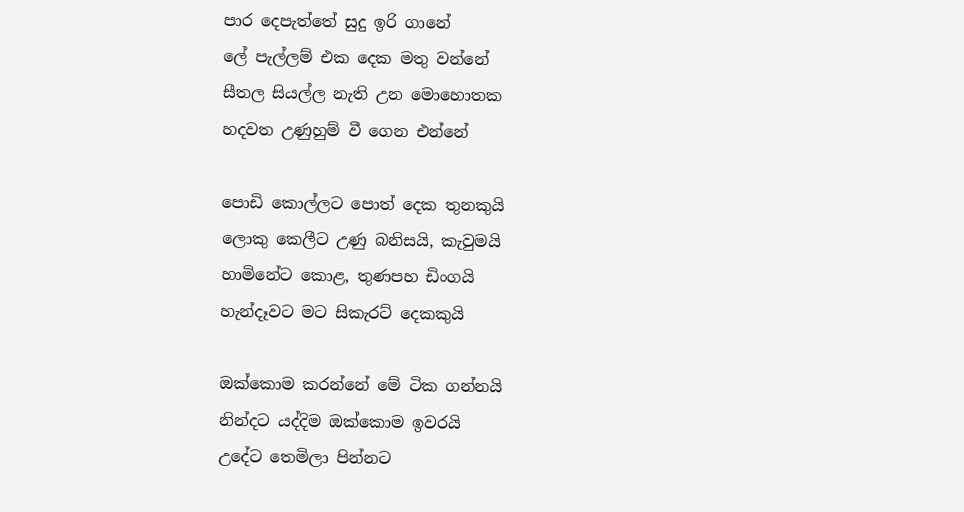පාර දෙපැත්තේ සුදු ඉරි ගානේ
ලේ පැල්ලම් එක දෙක මතු වන්නේ
සීතල සියල්ල නැති උන මොහොතක
හදවත උණුහුම් වී ගෙන එන්නේ

පොඩි කොල්ලට පොත් දෙක තුනකුයි
ලොකු කෙලීට උණු බනිසයි, කැවුමයි
හාමිනේට කොළ, තුණපහ ඩිංගයි
හැන්දෑවට මට සිකැරට් දෙකකුයි

ඔක්කොම කරන්නේ මේ ටික ගන්නයි
නින්දට යද්දිම ඔක්කොම ඉවරයි
උදේට තෙමිලා පින්නට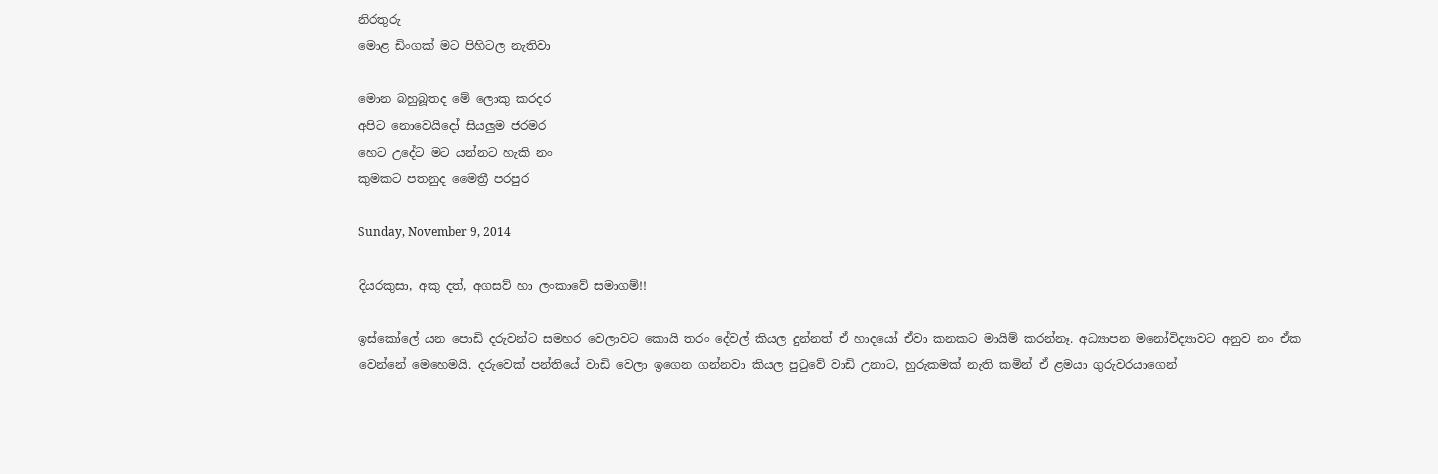නිරතුරු
මොළ ඩිංගක් මට පිහිටල නැතිවා

මොන බහුබූතද මේ ලොකු කරදර
අපිට නොවෙයිදෝ සියලුම ජරමර
හෙට උදේට මට යන්නට හැකි නං
කුමකට පතනුද මෛත්‍රී පරපුර

Sunday, November 9, 2014

දියරකුසා, අකු දත්, අගසව් හා ලංකාවේ සමාගම්!!

ඉස්කෝලේ යන පොඩි දරුවන්ට සමහර වෙලාවට කොයි තරං දේවල් කියල දුන්නත් ඒ හාදයෝ ඒවා කනකට මායිම් කරන්නෑ. අධ්‍යාපන මනෝවිද්‍යාවට අනුව නං ඒක වෙන්නේ මෙහෙමයි. දරුවෙක් පන්තියේ වාඩි වෙලා ඉගෙන ගන්නවා කියල පුටුවේ වාඩි උනාට, හුරුකමක් නැති කමින් ඒ ළමයා ගුරුවරයාගෙන්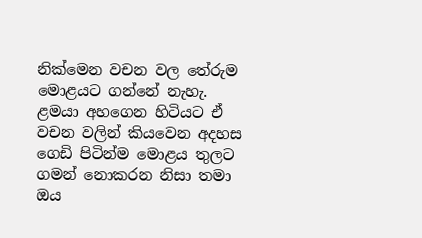නික්මෙන වචන වල තේරුම මොළයට ගන්නේ නැහැ. ළමයා අහගෙන හිටියට ඒ වචන වලින් කියවෙන අදහස ගෙඩි පිටින්ම මොළය තුලට ගමන් නොකරන නිසා තමා ඔය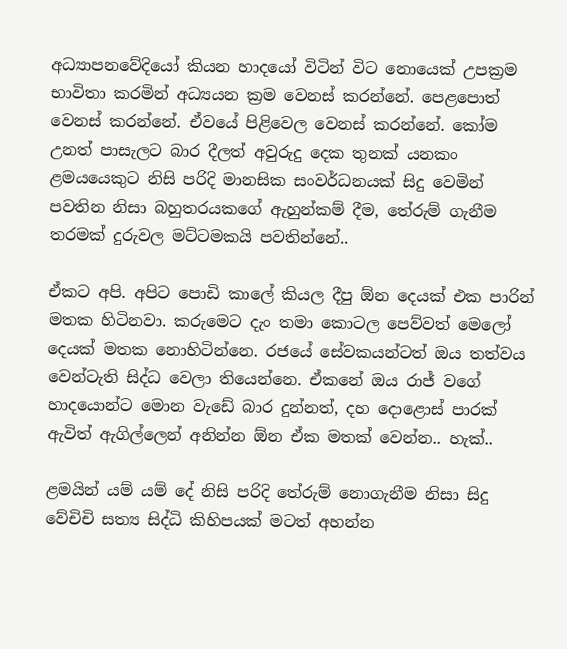අධ්‍යාපනවේදියෝ කියන හාදයෝ විටින් විට නොයෙක් උපක්‍රම භාවිතා කරමින් අධ්‍යයන ක්‍රම වෙනස් කරන්නේ. පෙළපොත් වෙනස් කරන්නේ. ඒවයේ පිළිවෙල වෙනස් කරන්නේ. කෝම උනත් පාසැලට බාර දීලත් අවුරුදු දෙක තුනක් යනකං ළමයයෙකුට නිසි පරිදි මානසික සංවර්ධනයක් සිදු වෙමින් පවතින නිසා බහුතරයකගේ ඇහුන්කම් දීම, තේරුම් ගැනීම තරමක් දුරුවල මට්ටමකයි පවතින්නේ..

ඒකට අපි. අපිට පොඩි කාලේ කියල දීපු ඕන දෙයක් එක පාරින් මතක හිටිනවා. කරුමෙට දැං තමා කොටල පෙව්වත් මෙලෝ දෙයක් මතක නොහිටින්නෙ. රජයේ සේවකයන්ටත් ඔය තත්වය වෙන්ටැති සිද්ධ වෙලා තියෙන්නෙ. ඒකනේ ඔය රාජ් වගේ හාදයොන්ට මොන වැඩේ බාර දුන්නත්, දහ දොළොස් පාරක් ඇවිත් ඇගිල්ලෙන් අනින්න ඕන ඒක මතක් වෙන්න.. හැක්..

ළමයින් යම් යම් දේ නිසි පරිදි තේරුම් නොගැනීම නිසා සිදු වේචිචි සත්‍ය සිද්ධි කිහිපයක් මටත් අහන්න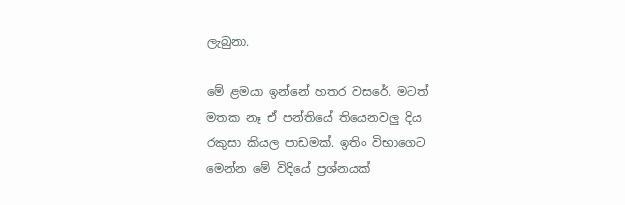ලැබුනා.

මේ ළමයා ඉන්නේ හතර වසරේ. මටත් මතක නෑ ඒ පන්තියේ තියෙනවලු දිය රකුසා කියල පාඩමක්. ඉතිං විභාගෙට මෙන්න මේ විදියේ ප්‍රශ්නයක්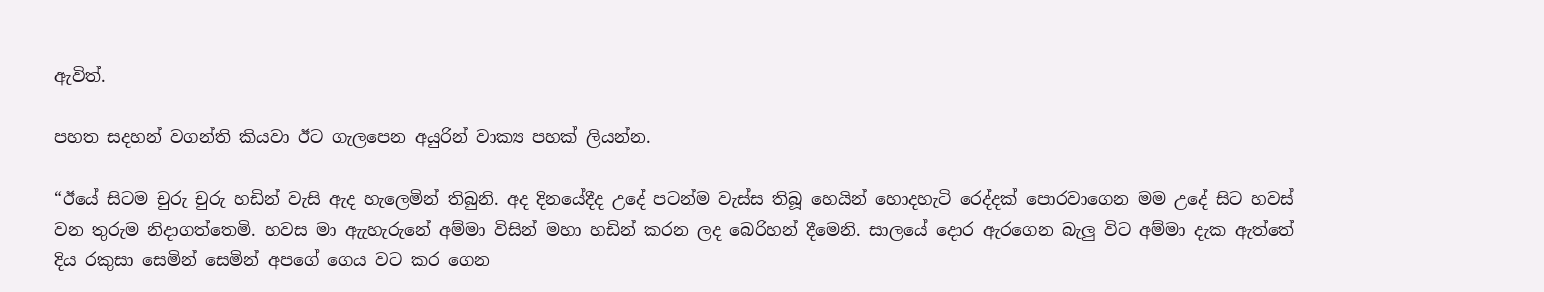ඇවිත්.

පහත සදහන් වගන්ති කියවා ඊට ගැලපෙන අයුරින් වාක්‍ය පහක් ලියන්න.

“ඊයේ සිටම චුරු චුරු හඩින් වැසි ඇද හැලෙමින් තිබුනි. අද දිනයේදීද උදේ පටන්ම වැස්ස තිබූ හෙයින් හොදහැටි රෙද්දක් පොරවාගෙන මම උදේ සිට හවස් වන තුරුම නිදාගත්තෙමි. හවස මා ඇැහැරුනේ අම්මා විසින් මහා හඩින් කරන ලද බෙරිහන් දීමෙනි. සාලයේ දොර ඇරගෙන බැලු විට අම්මා දැක ඇත්තේ දිය රකුසා සෙමින් සෙමින් අපගේ ගෙය වට කර ගෙන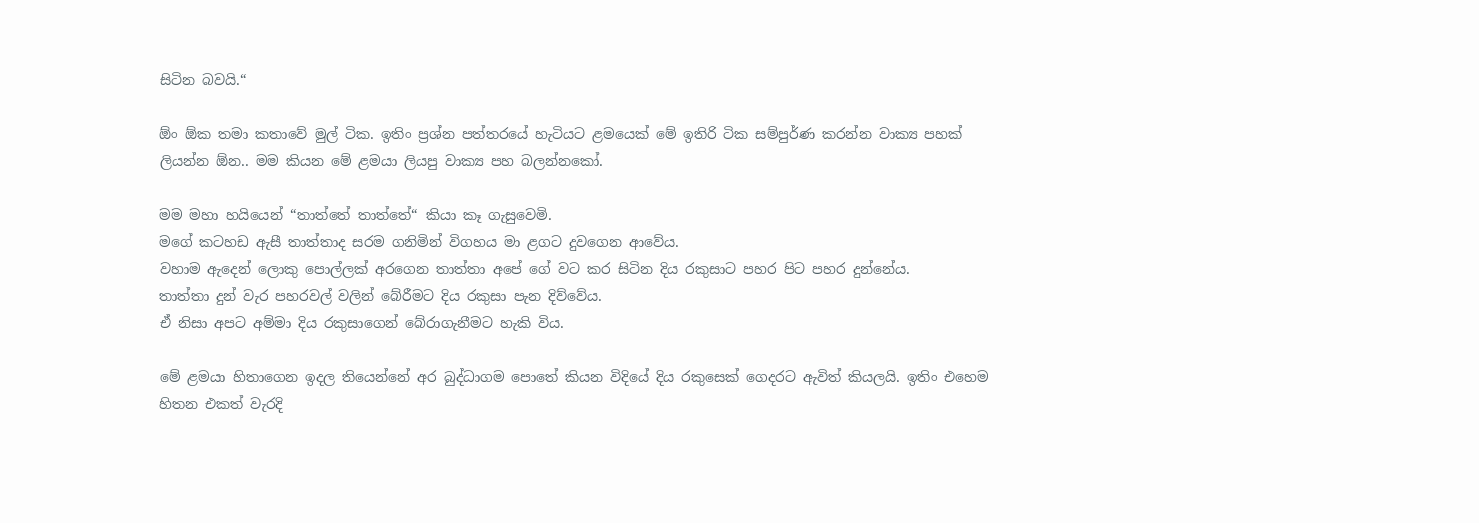සිටින බවයි.“

ඕං ඕක තමා කතාවේ මුල් ටික. ඉතිං ප්‍රශ්න පත්තරයේ හැටියට ළමයෙක් මේ ඉතිරි ටික සම්පුර්ණ කරන්න වාක්‍ය පහක් ලියන්න ඕන.. මම කියන මේ ළමයා ලියපු වාක්‍ය පහ බලන්නකෝ.

මම මහා හයියෙන් “තාත්තේ තාත්තේ“ කියා කෑ ගැසුවෙමි.
මගේ කටහඩ ඇසී තාත්තාද සරම ගනිමින් විගහය මා ළගට දුවගෙන ආවේය.
වහාම ඇදෙන් ලොකු පොල්ලක් අරගෙන තාත්තා අපේ ගේ වට කර සිටින දිය රකුසාට පහර පිට පහර දුන්නේය.
තාත්තා දුන් වැර පහරවල් වලින් බේරීමට දිය රකුසා පැන දිව්වේය.
ඒ නිසා අපට අම්මා දිය රකුසාගෙන් බේරාගැනීමට හැකි විය.

මේ ළමයා හිතාගෙන ඉදල තියෙන්නේ අර බුද්ධාගම පොතේ කියන විදියේ දිය රකුසෙක් ගෙදරට ඇවිත් කියලයි. ඉතිං එහෙම හිතන එකත් වැරදි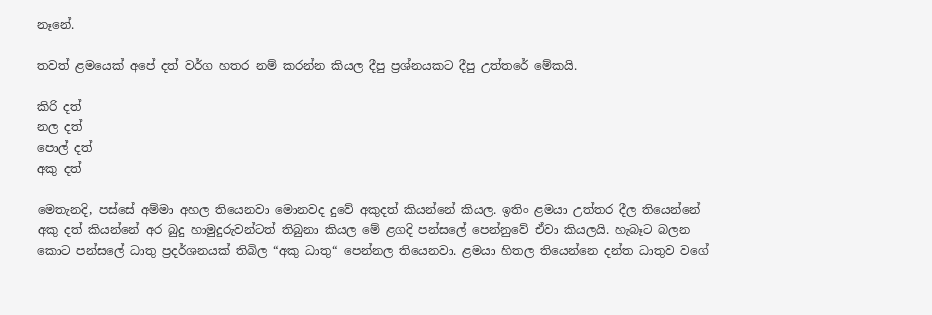නෑනේ.

තවත් ළමයෙක් අපේ දත් වර්ග හතර නම් කරන්න කියල දීපු ප්‍රශ්නයකට දීපු උත්තරේ මේකයි.

කිරි දත්
නල දත්
පොල් දත්
අකු දත්

මෙතැනදි, පස්සේ අම්මා අහල තියෙනවා මොනවද දුවේ අකුදත් කියන්නේ කියල. ඉතිං ළමයා උත්තර දීල තියෙන්නේ අකු දත් කියන්නේ අර බුදු හාමුදුරුවන්ටත් තිබුනා කියල මේ ළගදි පන්සලේ පෙන්නුවේ ඒවා කියලයි. හැබෑට බලන කොට පන්සලේ ධාතු ප්‍රදර්ශනයක් තිබිල “අකු ධාතු“ පෙන්නල තියෙනවා. ළමයා හිතල තියෙන්නෙ දන්ත ධාතුව වගේ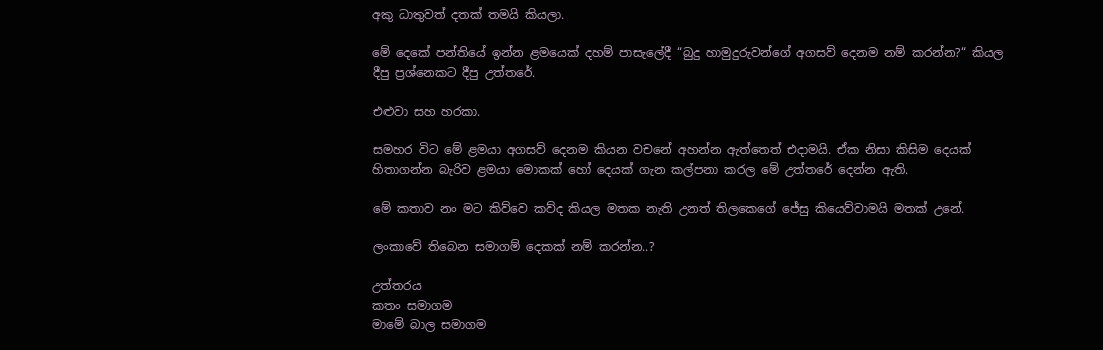අකු ධාතුවත් දතක් තමයි කියලා.

මේ දෙකේ පන්තියේ ඉන්න ළමයෙක් දහම් පාසැලේදී “බුදු හාමුදුරුවන්ගේ අගසව් දෙනම නම් කරන්න?“ කියල දීපු ප්‍රශ්නෙකට දීපු උත්තරේ.

එළුවා සහ හරකා.

සමහර විට මේ ළමයා අගසව් දෙනම කියන වචනේ අහන්න ඇත්තෙත් එදාමයි. ඒක නිසා කිසිම දෙයක් හිතාගන්න බැරිව ළමයා මොකක් හෝ දෙයක් ගැන කල්පනා කරල මේ උත්තරේ දෙන්න ඇති.

මේ කතාව නං මට කිව්වෙ කව්ද කියල මතක නැති උනත් තිලකෙගේ ජේසු කියෙව්වාමයි මතක් උනේ.

ලංකාවේ තිබෙන සමාගම් දෙකක් නම් කරන්න..?

උත්තරය
කතං සමාගම
මාමේ බාල සමාගම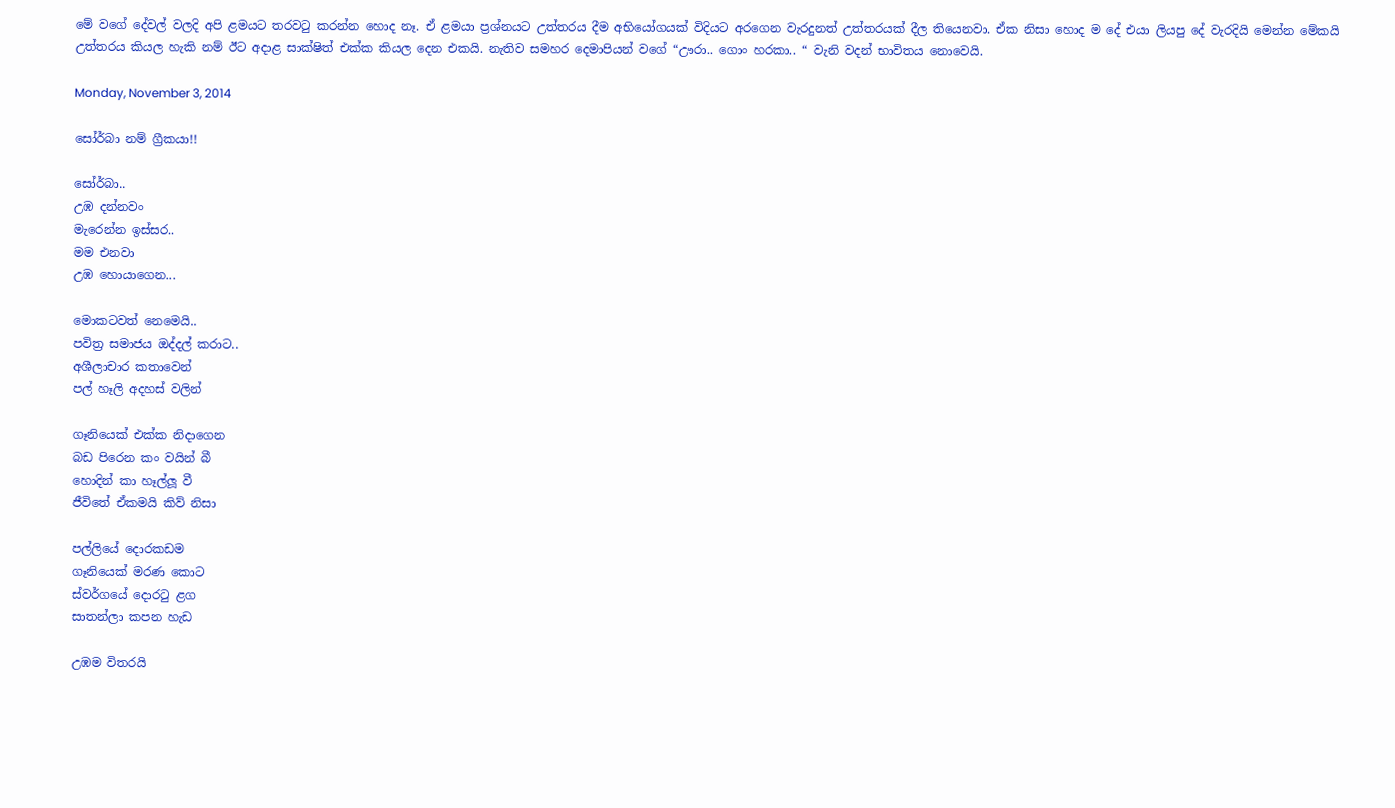මේ වගේ දේවල් වලදි අපි ළමයට තරවටු කරන්න හොද නෑ. ඒ ළමයා ප්‍රශ්නයට උත්තරය දීම අභියෝගයක් විදියට අරගෙන වැරදුනත් උත්තරයක් දීල තියෙනවා. ඒක නිසා හොද ම දේ එයා ලියපු දේ වැරදියි මෙන්න මේකයි උත්තරය කියල හැකි නම් ඊට අදාළ සාක්ෂිත් එක්ක කියල දෙන එකයි. නැතිව සමහර දෙමාපියන් වගේ “ඌරා.. ගොං හරකා.. “ වැනි වදන් භාවිතය නොවෙයි.

Monday, November 3, 2014

සෝර්බා නම් ග්‍රීකයා!!

සෝර්බා..
උඹ දන්නවං
මැරෙන්න ඉස්සර..
මම එනවා
උඹ හොයාගෙන...

මොකටවත් නෙමෙයි..
පවිත්‍ර සමාජය ඔද්දල් කරාට..
අශීලාචාර කතාවෙන්
පල් හෑලි අදහස් වලින්

ගෑනියෙක් එක්ක නිදාගෙන
බඩ පිරෙන කං වයින් බී
හොදින් කා හෑල්ලූ වී
ජීවිතේ ඒකමයි කිව් නිසා

පල්ලියේ දොරකඩම
ගෑනියෙක් මරණ කොට
ස්වර්ගයේ දොරටු ළග
සාතන්ලා කපන හැඩ

උඹම විතරයි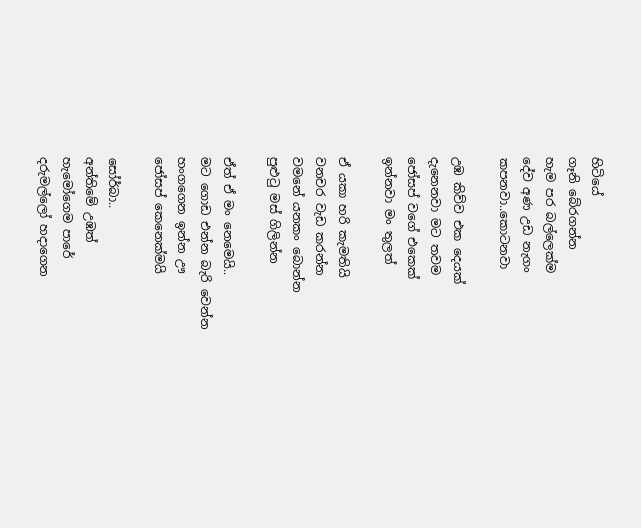හිටියේ
ගෑනි බේරගන්න
හැම පර බල්ලෙක්ම
දේව අණ උඩ නැගං
කපනවා..කොටනවා

උඹ කිව්ව එක දෙයක්
දැනෙනවා මට තවම
ජෝසප් වගේ එකෙක්
ඉන්නවා මං තුලත්

ඒ යකා හරි කැමතියි
වනචර වැඩ කරන්න
වමනේ යනකං බොන්න
පුළුටු මස් ගිලින්න

ඒත් ඒ මං නෙමෙයි..
මට ගොඩ එන්න බැරි වෙන්න
හංගගෙන ඉන්න ඌ
ජෝසප් කෙනෙක්මයි

සෝර්බා..
අන්තිමේ උඹත්
හැමෝගෙම පාරේ
දරුමල්ලෝ හදාගෙන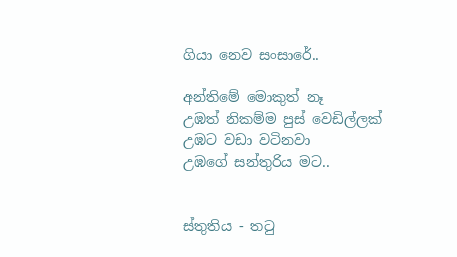ගියා නෙව සංසාරේ..

අන්තිමේ මොකුත් නෑ
උඹත් නිකම්ම පුස් වෙඩිල්ලක්
උඹට වඩා වටිනවා
උඹගේ සන්තුරිය මට..


ස්තුතිය - තටු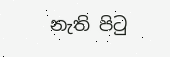නැති පිටු